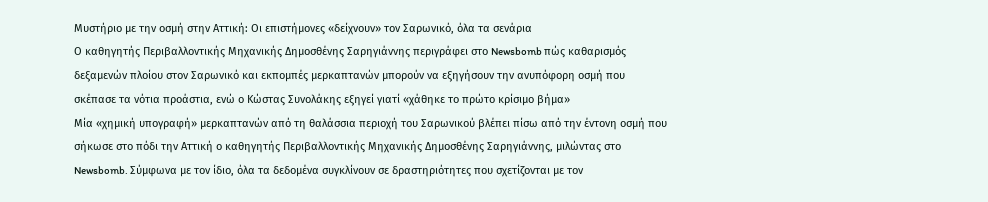Μυστήριο με την οσμή στην Αττική: Οι επιστήμονες «δείχνουν» τον Σαρωνικό, όλα τα σενάρια
Ο καθηγητής Περιβαλλοντικής Μηχανικής Δημοσθένης Σαρηγιάννης περιγράφει στο Newsbomb πώς καθαρισμός δεξαμενών πλοίου στον Σαρωνικό και εκπομπές μερκαπτανών μπορούν να εξηγήσουν την ανυπόφορη οσμή που σκέπασε τα νότια προάστια, ενώ ο Κώστας Συνολάκης εξηγεί γιατί «χάθηκε το πρώτο κρίσιμο βήμα»
Μία «χημική υπογραφή» μερκαπτανών από τη θαλάσσια περιοχή του Σαρωνικού βλέπει πίσω από την έντονη οσμή που σήκωσε στο πόδι την Αττική ο καθηγητής Περιβαλλοντικής Μηχανικής Δημοσθένης Σαρηγιάννης, μιλώντας στο Newsbomb. Σύμφωνα με τον ίδιο, όλα τα δεδομένα συγκλίνουν σε δραστηριότητες που σχετίζονται με τον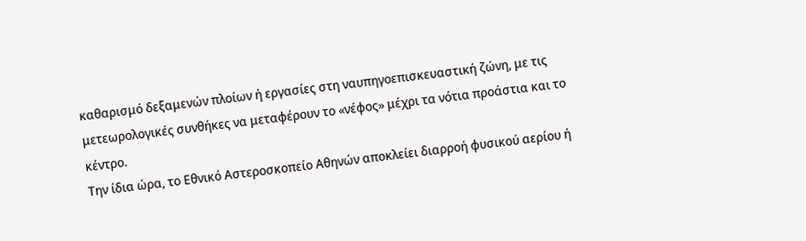καθαρισμό δεξαμενών πλοίων ή εργασίες στη ναυπηγοεπισκευαστική ζώνη, με τις μετεωρολογικές συνθήκες να μεταφέρουν το «νέφος» μέχρι τα νότια προάστια και το κέντρο.
Την ίδια ώρα, το Εθνικό Αστεροσκοπείο Αθηνών αποκλείει διαρροή φυσικού αερίου ή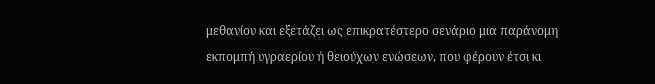μεθανίου και εξετάζει ως επικρατέστερο σενάριο μια παράνομη εκπομπή υγραερίου ή θειούχων ενώσεων, που φέρουν έτσι κι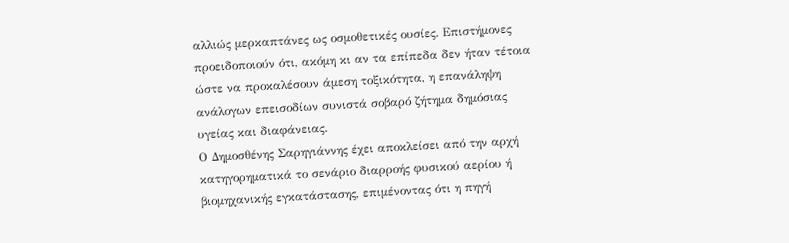αλλιώς μερκαπτάνες ως οσμοθετικές ουσίες. Επιστήμονες προειδοποιούν ότι, ακόμη κι αν τα επίπεδα δεν ήταν τέτοια ώστε να προκαλέσουν άμεση τοξικότητα, η επανάληψη ανάλογων επεισοδίων συνιστά σοβαρό ζήτημα δημόσιας υγείας και διαφάνειας.
Ο Δημοσθένης Σαρηγιάννης έχει αποκλείσει από την αρχή κατηγορηματικά το σενάριο διαρροής φυσικού αερίου ή βιομηχανικής εγκατάστασης, επιμένοντας ότι η πηγή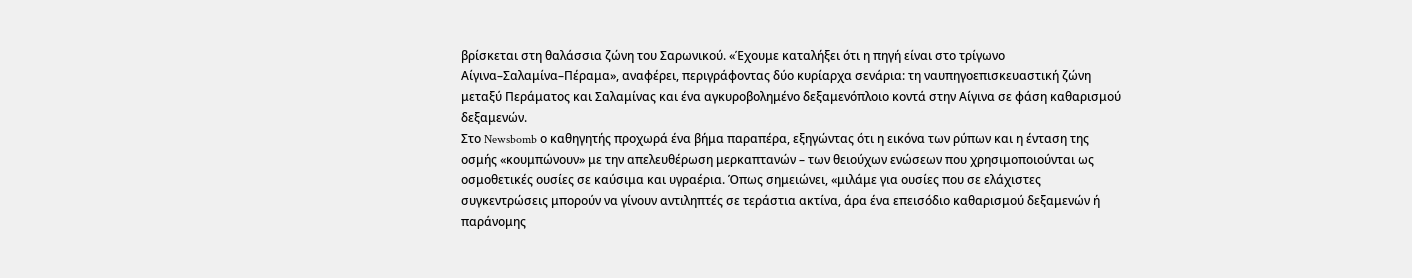βρίσκεται στη θαλάσσια ζώνη του Σαρωνικού. «Έχουμε καταλήξει ότι η πηγή είναι στο τρίγωνο Αίγινα–Σαλαμίνα–Πέραμα», αναφέρει, περιγράφοντας δύο κυρίαρχα σενάρια: τη ναυπηγοεπισκευαστική ζώνη μεταξύ Περάματος και Σαλαμίνας και ένα αγκυροβολημένο δεξαμενόπλοιο κοντά στην Αίγινα σε φάση καθαρισμού δεξαμενών.
Στο Newsbomb ο καθηγητής προχωρά ένα βήμα παραπέρα, εξηγώντας ότι η εικόνα των ρύπων και η ένταση της οσμής «κουμπώνουν» με την απελευθέρωση μερκαπτανών – των θειούχων ενώσεων που χρησιμοποιούνται ως οσμοθετικές ουσίες σε καύσιμα και υγραέρια. Όπως σημειώνει, «μιλάμε για ουσίες που σε ελάχιστες συγκεντρώσεις μπορούν να γίνουν αντιληπτές σε τεράστια ακτίνα, άρα ένα επεισόδιο καθαρισμού δεξαμενών ή παράνομης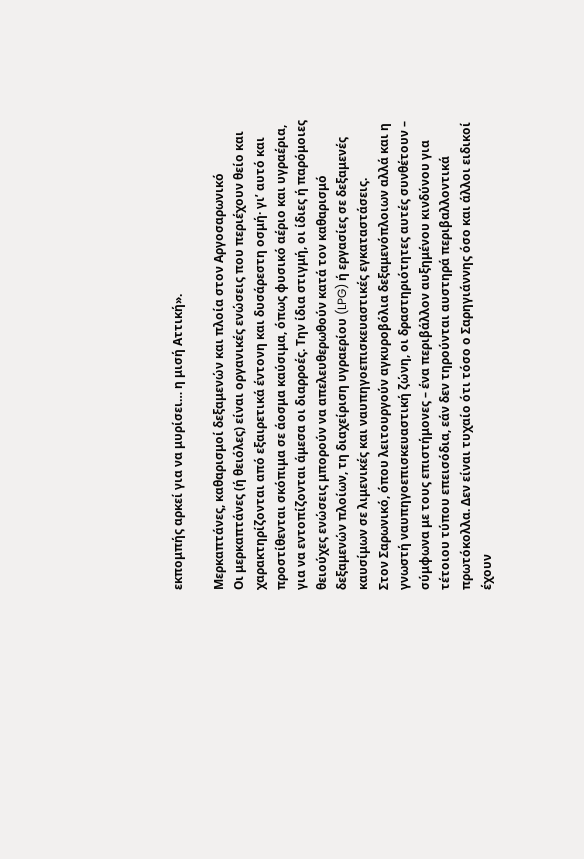εκπομπής αρκεί για να μυρίσει… η μισή Αττική».

Μερκαπτάνες, καθαρισμοί δεξαμενών και πλοία στον Αργοσαρωνικό
Οι μερκαπτάνες (ή θειόλες) είναι οργανικές ενώσεις που περιέχουν θείο και χαρακτηρίζονται από εξαιρετικά έντονη και δυσάρεστη οσμή· γι’ αυτό και προστίθενται σκόπιμα σε άοσμα καύσιμα, όπως φυσικό αέριο και υγραέρια, για να εντοπίζονται άμεσα οι διαρροές. Την ίδια στιγμή, οι ίδιες ή παρόμοιες θειούχες ενώσεις μπορούν να απελευθερωθούν κατά τον καθαρισμό δεξαμενών πλοίων, τη διαχείριση υγραερίου (LPG) ή εργασίες σε δεξαμενές καυσίμων σε λιμενικές και ναυπηγοεπισκευαστικές εγκαταστάσεις.
Στον Σαρωνικό, όπου λειτουργούν αγκυροβόλια δεξαμενόπλοιων αλλά και η γνωστή ναυπηγοεπισκευαστική ζώνη, οι δραστηριότητες αυτές συνθέτουν – σύμφωνα με τους επιστήμονες – ένα περιβάλλον αυξημένου κινδύνου για τέτοιου τύπου επεισόδια, εάν δεν τηρούνται αυστηρά περιβαλλοντικά πρωτόκολλα. Δεν είναι τυχαίο ότι τόσο ο Σαρηγιάννης όσο και άλλοι ειδικοί έχουν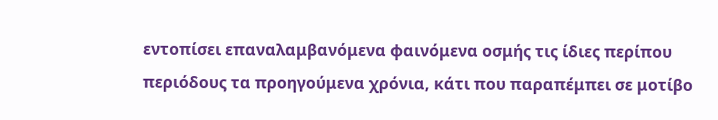εντοπίσει επαναλαμβανόμενα φαινόμενα οσμής τις ίδιες περίπου περιόδους τα προηγούμενα χρόνια, κάτι που παραπέμπει σε μοτίβο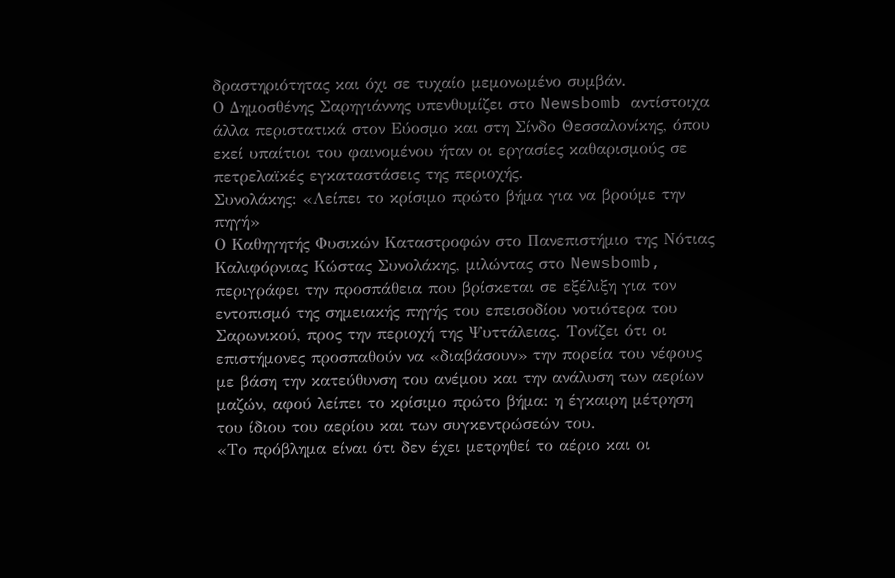δραστηριότητας και όχι σε τυχαίο μεμονωμένο συμβάν.
Ο Δημοσθένης Σαρηγιάννης υπενθυμίζει στο Newsbomb αντίστοιχα άλλα περιστατικά στον Εύοσμο και στη Σίνδο Θεσσαλονίκης, όπου εκεί υπαίτιοι του φαινομένου ήταν οι εργασίες καθαρισμούς σε πετρελαϊκές εγκαταστάσεις της περιοχής.
Συνολάκης: «Λείπει το κρίσιμο πρώτο βήμα για να βρούμε την πηγή»
Ο Καθηγητής Φυσικών Καταστροφών στο Πανεπιστήμιο της Νότιας Καλιφόρνιας Κώστας Συνολάκης, μιλώντας στο Newsbomb, περιγράφει την προσπάθεια που βρίσκεται σε εξέλιξη για τον εντοπισμό της σημειακής πηγής του επεισοδίου νοτιότερα του Σαρωνικού, προς την περιοχή της Ψυττάλειας. Τονίζει ότι οι επιστήμονες προσπαθούν να «διαβάσουν» την πορεία του νέφους με βάση την κατεύθυνση του ανέμου και την ανάλυση των αερίων μαζών, αφού λείπει το κρίσιμο πρώτο βήμα: η έγκαιρη μέτρηση του ίδιου του αερίου και των συγκεντρώσεών του.
«Το πρόβλημα είναι ότι δεν έχει μετρηθεί το αέριο και οι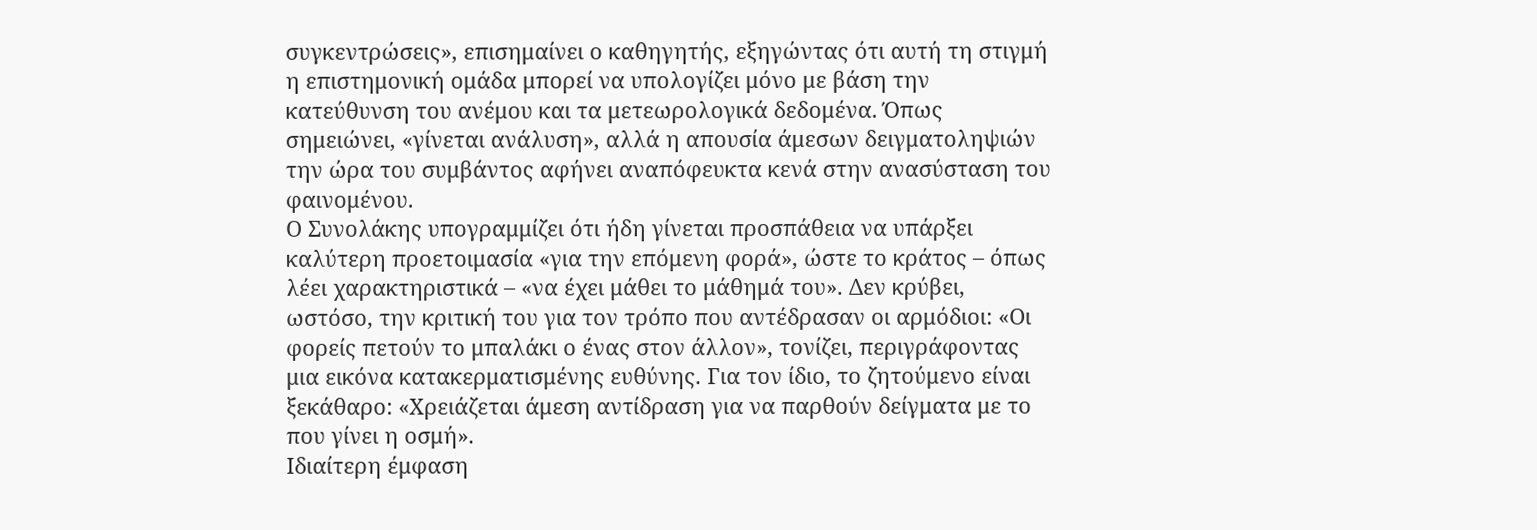συγκεντρώσεις», επισημαίνει ο καθηγητής, εξηγώντας ότι αυτή τη στιγμή η επιστημονική ομάδα μπορεί να υπολογίζει μόνο με βάση την κατεύθυνση του ανέμου και τα μετεωρολογικά δεδομένα. Όπως σημειώνει, «γίνεται ανάλυση», αλλά η απουσία άμεσων δειγματοληψιών την ώρα του συμβάντος αφήνει αναπόφευκτα κενά στην ανασύσταση του φαινομένου.
Ο Συνολάκης υπογραμμίζει ότι ήδη γίνεται προσπάθεια να υπάρξει καλύτερη προετοιμασία «για την επόμενη φορά», ώστε το κράτος – όπως λέει χαρακτηριστικά – «να έχει μάθει το μάθημά του». Δεν κρύβει, ωστόσο, την κριτική του για τον τρόπο που αντέδρασαν οι αρμόδιοι: «Οι φορείς πετούν το μπαλάκι ο ένας στον άλλον», τονίζει, περιγράφοντας μια εικόνα κατακερματισμένης ευθύνης. Για τον ίδιο, το ζητούμενο είναι ξεκάθαρο: «Χρειάζεται άμεση αντίδραση για να παρθούν δείγματα με το που γίνει η οσμή».
Ιδιαίτερη έμφαση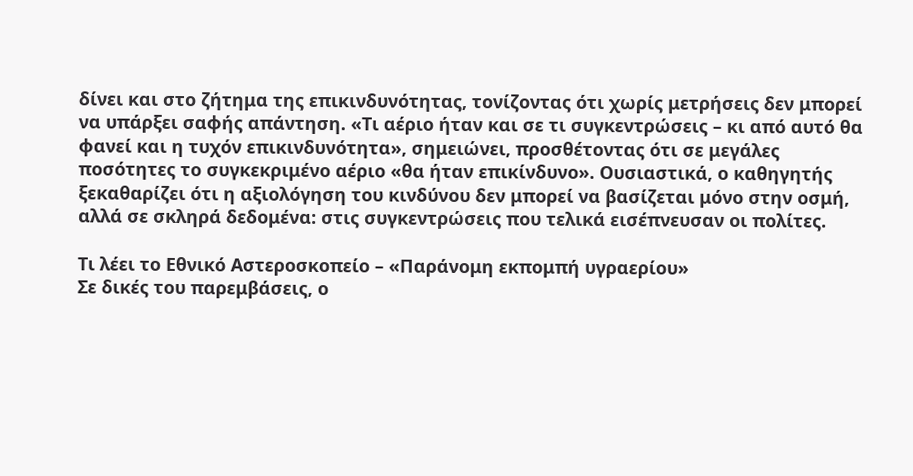δίνει και στο ζήτημα της επικινδυνότητας, τονίζοντας ότι χωρίς μετρήσεις δεν μπορεί να υπάρξει σαφής απάντηση. «Τι αέριο ήταν και σε τι συγκεντρώσεις – κι από αυτό θα φανεί και η τυχόν επικινδυνότητα», σημειώνει, προσθέτοντας ότι σε μεγάλες ποσότητες το συγκεκριμένο αέριο «θα ήταν επικίνδυνο». Ουσιαστικά, ο καθηγητής ξεκαθαρίζει ότι η αξιολόγηση του κινδύνου δεν μπορεί να βασίζεται μόνο στην οσμή, αλλά σε σκληρά δεδομένα: στις συγκεντρώσεις που τελικά εισέπνευσαν οι πολίτες.

Τι λέει το Εθνικό Αστεροσκοπείο – «Παράνομη εκπομπή υγραερίου»
Σε δικές του παρεμβάσεις, ο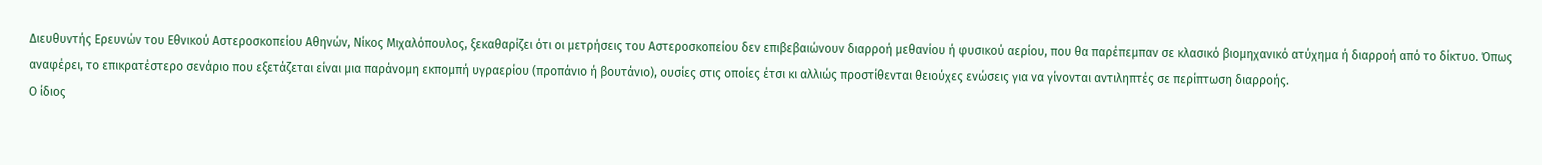Διευθυντής Ερευνών του Εθνικού Αστεροσκοπείου Αθηνών, Νίκος Μιχαλόπουλος, ξεκαθαρίζει ότι οι μετρήσεις του Αστεροσκοπείου δεν επιβεβαιώνουν διαρροή μεθανίου ή φυσικού αερίου, που θα παρέπεμπαν σε κλασικό βιομηχανικό ατύχημα ή διαρροή από το δίκτυο. Όπως αναφέρει, το επικρατέστερο σενάριο που εξετάζεται είναι μια παράνομη εκπομπή υγραερίου (προπάνιο ή βουτάνιο), ουσίες στις οποίες έτσι κι αλλιώς προστίθενται θειούχες ενώσεις για να γίνονται αντιληπτές σε περίπτωση διαρροής.
Ο ίδιος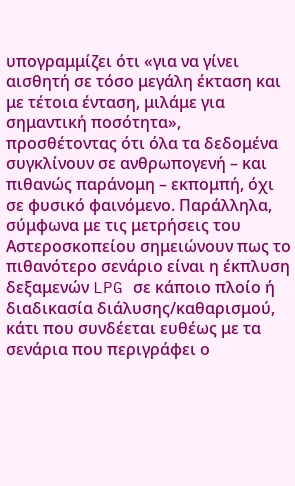υπογραμμίζει ότι «για να γίνει αισθητή σε τόσο μεγάλη έκταση και με τέτοια ένταση, μιλάμε για σημαντική ποσότητα», προσθέτοντας ότι όλα τα δεδομένα συγκλίνουν σε ανθρωπογενή – και πιθανώς παράνομη – εκπομπή, όχι σε φυσικό φαινόμενο. Παράλληλα, σύμφωνα με τις μετρήσεις του Αστεροσκοπείου σημειώνουν πως το πιθανότερο σενάριο είναι η έκπλυση δεξαμενών LPG σε κάποιο πλοίο ή διαδικασία διάλυσης/καθαρισμού, κάτι που συνδέεται ευθέως με τα σενάρια που περιγράφει ο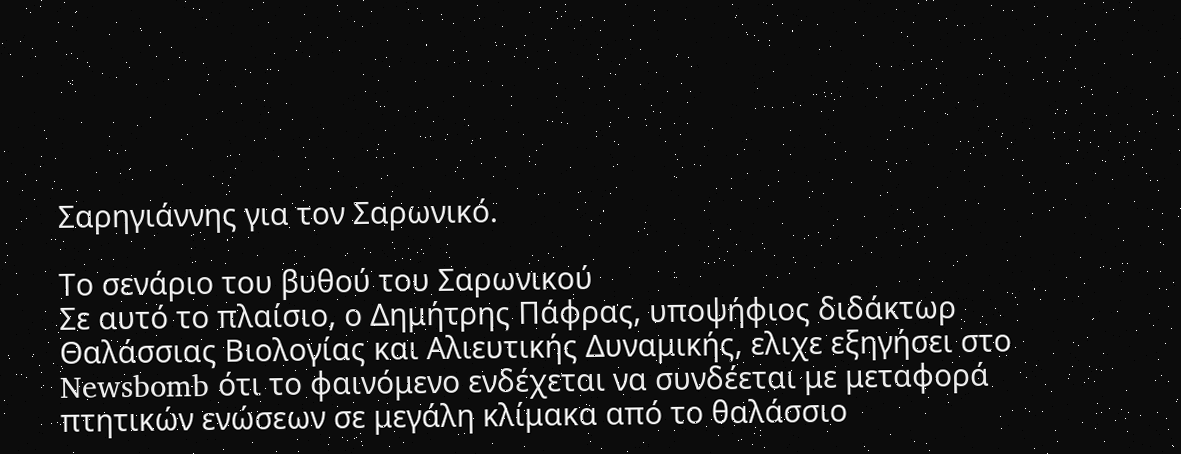Σαρηγιάννης για τον Σαρωνικό.

Το σενάριο του βυθού του Σαρωνικού
Σε αυτό το πλαίσιο, ο Δημήτρης Πάφρας, υποψήφιος διδάκτωρ Θαλάσσιας Βιολογίας και Αλιευτικής Δυναμικής, ελιχε εξηγήσει στο Newsbomb ότι το φαινόμενο ενδέχεται να συνδέεται με μεταφορά πτητικών ενώσεων σε μεγάλη κλίμακα από το θαλάσσιο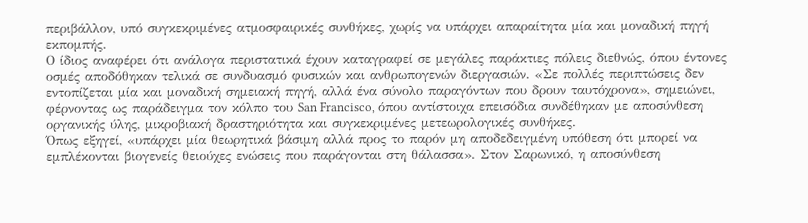περιβάλλον, υπό συγκεκριμένες ατμοσφαιρικές συνθήκες, χωρίς να υπάρχει απαραίτητα μία και μοναδική πηγή εκπομπής.
Ο ίδιος αναφέρει ότι ανάλογα περιστατικά έχουν καταγραφεί σε μεγάλες παράκτιες πόλεις διεθνώς, όπου έντονες οσμές αποδόθηκαν τελικά σε συνδυασμό φυσικών και ανθρωπογενών διεργασιών. «Σε πολλές περιπτώσεις δεν εντοπίζεται μία και μοναδική σημειακή πηγή, αλλά ένα σύνολο παραγόντων που δρουν ταυτόχρονα», σημειώνει, φέρνοντας ως παράδειγμα τον κόλπο του San Francisco, όπου αντίστοιχα επεισόδια συνδέθηκαν με αποσύνθεση οργανικής ύλης, μικροβιακή δραστηριότητα και συγκεκριμένες μετεωρολογικές συνθήκες.
Όπως εξηγεί, «υπάρχει μία θεωρητικά βάσιμη αλλά προς το παρόν μη αποδεδειγμένη υπόθεση ότι μπορεί να εμπλέκονται βιογενείς θειούχες ενώσεις που παράγονται στη θάλασσα». Στον Σαρωνικό, η αποσύνθεση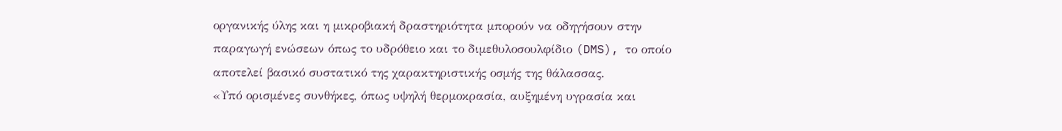οργανικής ύλης και η μικροβιακή δραστηριότητα μπορούν να οδηγήσουν στην παραγωγή ενώσεων όπως το υδρόθειο και το διμεθυλοσουλφίδιο (DMS), το οποίο αποτελεί βασικό συστατικό της χαρακτηριστικής οσμής της θάλασσας.
«Υπό ορισμένες συνθήκες, όπως υψηλή θερμοκρασία, αυξημένη υγρασία και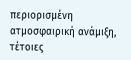περιορισμένη ατμοσφαιρική ανάμιξη, τέτοιες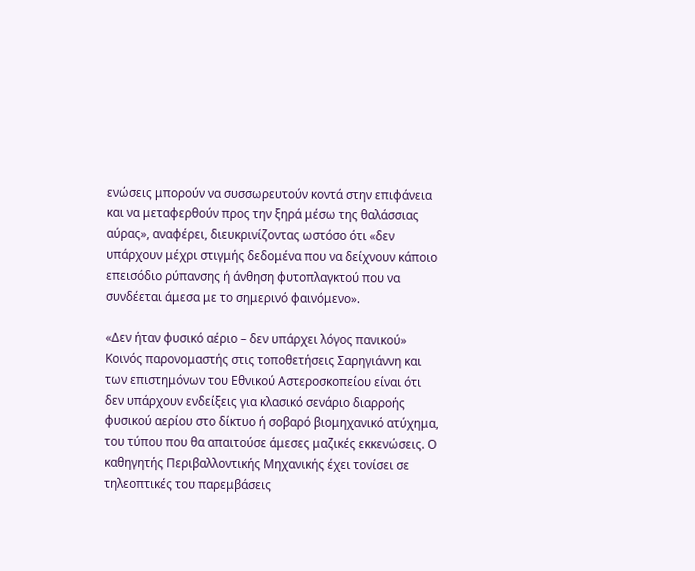ενώσεις μπορούν να συσσωρευτούν κοντά στην επιφάνεια και να μεταφερθούν προς την ξηρά μέσω της θαλάσσιας αύρας», αναφέρει, διευκρινίζοντας ωστόσο ότι «δεν υπάρχουν μέχρι στιγμής δεδομένα που να δείχνουν κάποιο επεισόδιο ρύπανσης ή άνθηση φυτοπλαγκτού που να συνδέεται άμεσα με το σημερινό φαινόμενο».

«Δεν ήταν φυσικό αέριο – δεν υπάρχει λόγος πανικού»
Κοινός παρονομαστής στις τοποθετήσεις Σαρηγιάννη και των επιστημόνων του Εθνικού Αστεροσκοπείου είναι ότι δεν υπάρχουν ενδείξεις για κλασικό σενάριο διαρροής φυσικού αερίου στο δίκτυο ή σοβαρό βιομηχανικό ατύχημα, του τύπου που θα απαιτούσε άμεσες μαζικές εκκενώσεις. Ο καθηγητής Περιβαλλοντικής Μηχανικής έχει τονίσει σε τηλεοπτικές του παρεμβάσεις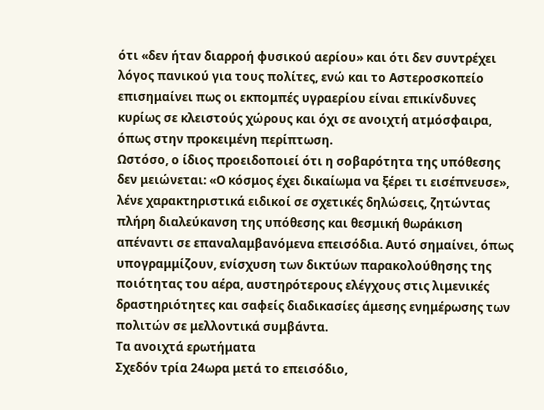ότι «δεν ήταν διαρροή φυσικού αερίου» και ότι δεν συντρέχει λόγος πανικού για τους πολίτες, ενώ και το Αστεροσκοπείο επισημαίνει πως οι εκπομπές υγραερίου είναι επικίνδυνες κυρίως σε κλειστούς χώρους και όχι σε ανοιχτή ατμόσφαιρα, όπως στην προκειμένη περίπτωση.
Ωστόσο, ο ίδιος προειδοποιεί ότι η σοβαρότητα της υπόθεσης δεν μειώνεται: «Ο κόσμος έχει δικαίωμα να ξέρει τι εισέπνευσε», λένε χαρακτηριστικά ειδικοί σε σχετικές δηλώσεις, ζητώντας πλήρη διαλεύκανση της υπόθεσης και θεσμική θωράκιση απέναντι σε επαναλαμβανόμενα επεισόδια. Αυτό σημαίνει, όπως υπογραμμίζουν, ενίσχυση των δικτύων παρακολούθησης της ποιότητας του αέρα, αυστηρότερους ελέγχους στις λιμενικές δραστηριότητες και σαφείς διαδικασίες άμεσης ενημέρωσης των πολιτών σε μελλοντικά συμβάντα.
Τα ανοιχτά ερωτήματα
Σχεδόν τρία 24ωρα μετά το επεισόδιο,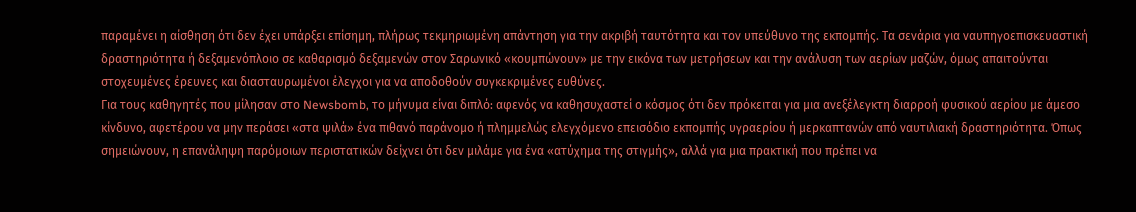παραμένει η αίσθηση ότι δεν έχει υπάρξει επίσημη, πλήρως τεκμηριωμένη απάντηση για την ακριβή ταυτότητα και τον υπεύθυνο της εκπομπής. Τα σενάρια για ναυπηγοεπισκευαστική δραστηριότητα ή δεξαμενόπλοιο σε καθαρισμό δεξαμενών στον Σαρωνικό «κουμπώνουν» με την εικόνα των μετρήσεων και την ανάλυση των αερίων μαζών, όμως απαιτούνται στοχευμένες έρευνες και διασταυρωμένοι έλεγχοι για να αποδοθούν συγκεκριμένες ευθύνες.
Για τους καθηγητές που μίλησαν στο Newsbomb, το μήνυμα είναι διπλό: αφενός να καθησυχαστεί ο κόσμος ότι δεν πρόκειται για μια ανεξέλεγκτη διαρροή φυσικού αερίου με άμεσο κίνδυνο, αφετέρου να μην περάσει «στα ψιλά» ένα πιθανό παράνομο ή πλημμελώς ελεγχόμενο επεισόδιο εκπομπής υγραερίου ή μερκαπτανών από ναυτιλιακή δραστηριότητα. Όπως σημειώνουν, η επανάληψη παρόμοιων περιστατικών δείχνει ότι δεν μιλάμε για ένα «ατύχημα της στιγμής», αλλά για μια πρακτική που πρέπει να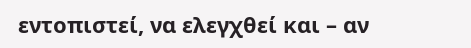εντοπιστεί, να ελεγχθεί και – αν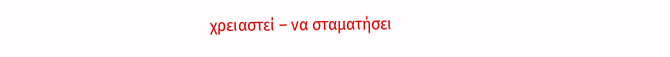χρειαστεί – να σταματήσει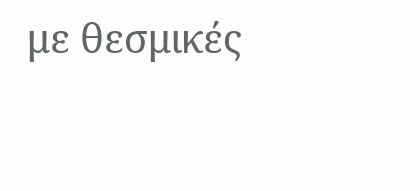με θεσμικές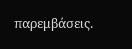παρεμβάσεις.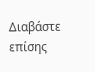Διαβάστε επίσης